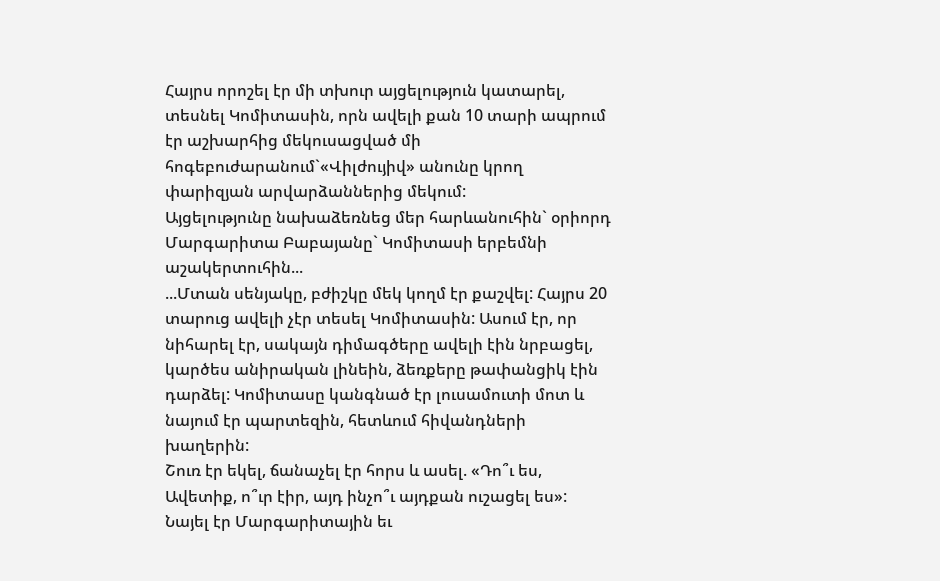Հայրս որոշել էր մի տխուր այցելություն կատարել, տեսնել Կոմիտասին, որն ավելի քան 10 տարի ապրում էր աշխարհից մեկուսացված մի հոգեբուժարանում`«Վիլժույիվ» անունը կրող փարիզյան արվարձաններից մեկում:
Այցելությունը նախաձեռնեց մեր հարևանուհին` օրիորդ Մարգարիտա Բաբայանը` Կոմիտասի երբեմնի աշակերտուհին...
...Մտան սենյակը, բժիշկը մեկ կողմ էր քաշվել: Հայրս 20 տարուց ավելի չէր տեսել Կոմիտասին: Ասում էր, որ նիհարել էր, սակայն դիմագծերը ավելի էին նրբացել, կարծես անիրական լինեին, ձեռքերը թափանցիկ էին դարձել: Կոմիտասը կանգնած էր լուսամուտի մոտ և նայում էր պարտեզին, հետևում հիվանդների խաղերին:
Շուռ էր եկել, ճանաչել էր հորս և ասել. «Դո՞ւ ես, Ավետիք, ո՞ւր էիր, այդ ինչո՞ւ այդքան ուշացել ես»: Նայել էր Մարգարիտային եւ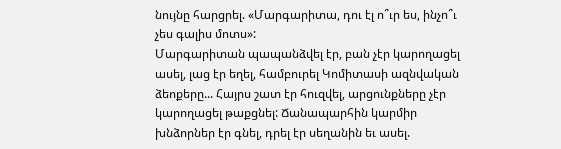նույնը հարցրել. «Մարգարիտա, դու էլ ո՞ւր ես, ինչո՞ւ չես գալիս մոտս»:
Մարգարիտան պապանձվել էր, բան չէր կարողացել ասել, լաց էր եղել, համբուրել Կոմիտասի ազնվական ձեոքերը... Հայրս շատ էր հուզվել, արցունքները չէր կարողացել թաքցնել: Ճանապարհին կարմիր խնձորներ էր գնել, դրել էր սեղանին եւ ասել.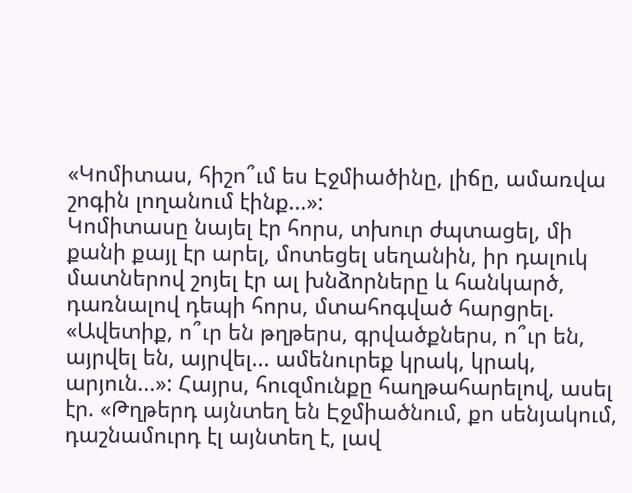«Կոմիտաս, հիշո՞ւմ ես Էջմիածինը, լիճը, ամառվա շոգին լողանում էինք...»:
Կոմիտասը նայել էր հորս, տխուր ժպտացել, մի քանի քայլ էր արել, մոտեցել սեղանին, իր դալուկ մատներով շոյել էր ալ խնձորները և հանկարծ, դառնալով դեպի հորս, մտահոգված հարցրել. «Ավետիք, ո՞ւր են թղթերս, գրվածքներս, ո՞ւր են, այրվել են, այրվել... ամենուրեք կրակ, կրակ, արյուն...»: Հայրս, հուզմունքը հաղթահարելով, ասել էր. «Թղթերդ այնտեղ են Էջմիածնում, քո սենյակում, դաշնամուրդ էլ այնտեղ է, լավ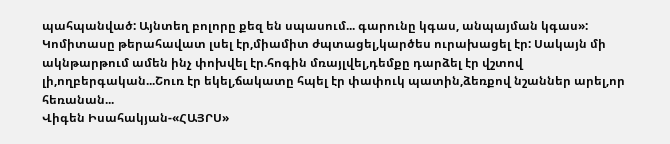պահպանված: Այնտեղ բոլորը քեզ են սպասում... գարունը կգաս, անպայման կգաս»:
Կոմիտասը թերահավատ լսել էր,միամիտ ժպտացել,կարծես ուրախացել էր: Սակայն մի ակնթարթում ամեն ինչ փոխվել էր.հոգին մռայլվել,դեմքը դարձել էր վշտով լի,ողբերգական...Շուռ էր եկել,ճակատը հպել էր փափուկ պատին,ձեռքով նշաններ արել,որ հեռանան...
Վիգեն Իսահակյան-«ՀԱՅՐՍ»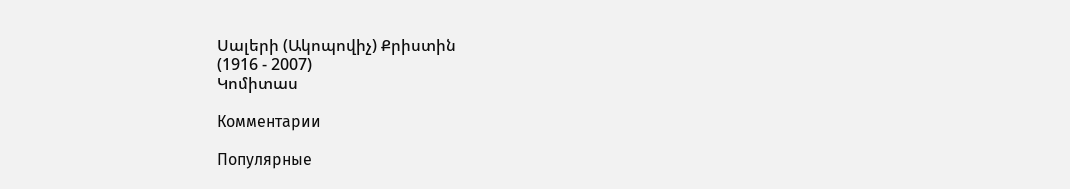Սալերի (Ակոպովիչ) Քրիստին
(1916 - 2007)
Կոմիտաս

Комментарии

Популярные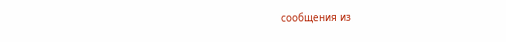сообщения из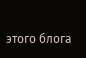этого блога